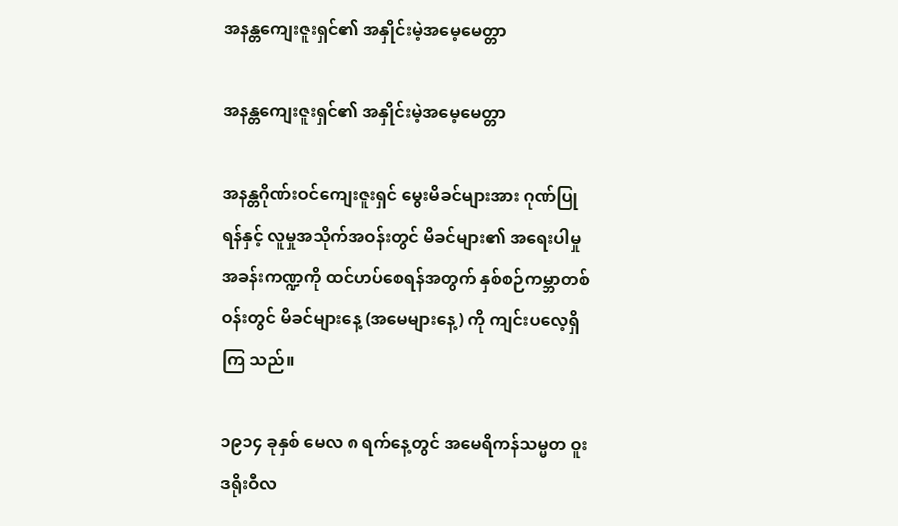အနန္တကျေးဇူးရှင်၏ အနှိုင်းမဲ့အမေ့မေတ္တာ

အနန္တကျေးဇူးရှင်၏ အနှိုင်းမဲ့အမေ့မေတ္တာ

အနန္တဂိုဏ်းဝင်ကျေးဇူးရှင် မွေးမိခင်များအား ဂုဏ်ပြု ရန်နှင့် လူမှုအသိုက်အဝန်းတွင် မိခင်များ၏ အရေးပါမှု အခန်းကဏ္ဍကို ထင်ဟပ်စေရန်အတွက် နှစ်စဉ်ကမ္ဘာတစ် ဝန်းတွင် မိခင်များနေ့ (အမေများနေ့) ကို ကျင်းပလေ့ရှိကြ သည်။

၁၉၁၄ ခုနှစ် မေလ ၈ ရက်နေ့တွင် အမေရိကန်သမ္မတ ဝူးဒရိုးဝီလ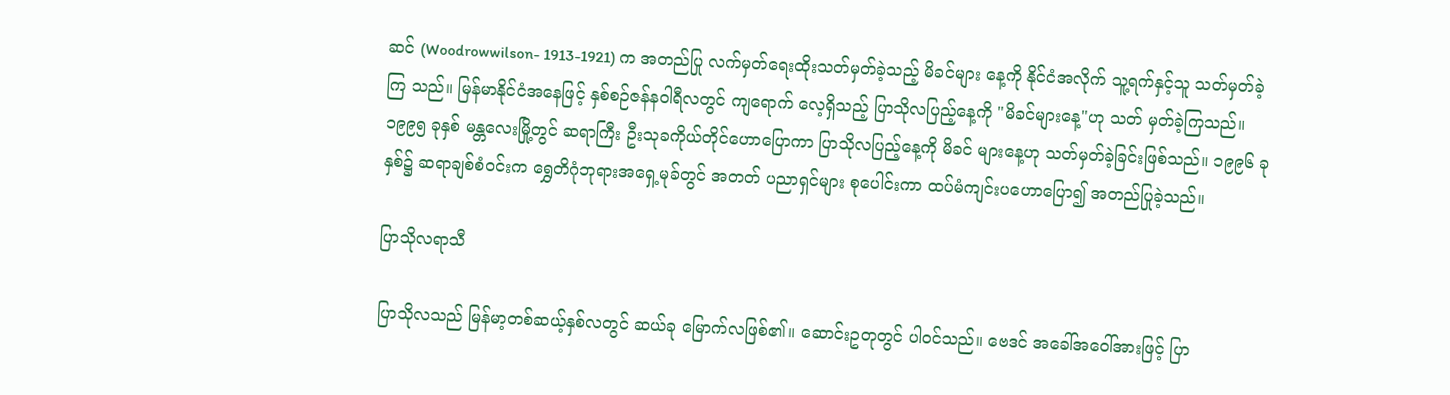ဆင် (Woodrowwilson- 1913-1921) က အတည်ပြု လက်မှတ်ရေးထိုးသတ်မှတ်ခဲ့သည့် မိခင်များ နေ့ကို နိုင်ငံအလိုက် သူ့ရက်နှင့်သူ သတ်မှတ်ခဲ့ကြ သည်။ မြန်မာနိုင်ငံအနေဖြင့် နှစ်စဉ်ဇန်နဝါရီလတွင် ကျရောက် လေ့ရှိသည့် ပြာသိုလပြည့်နေ့ကို "မိခင်များနေ့"ဟု သတ် မှတ်ခဲ့ကြသည်။ ၁၉၉၅ ခုနှစ် မန္တလေးမြို့တွင် ဆရာကြီး ဦးသုခကိုယ်တိုင်ဟောပြောကာ ပြာသိုလပြည့်နေ့ကို မိခင် များနေ့ဟု သတ်မှတ်ခဲ့ခြင်းဖြစ်သည်။ ၁၉၉၆ ခုနှစ်၌ ဆရာချစ်စံဝင်းက ရွှေတိဂုံဘုရားအရှေ့မုခ်တွင် အတတ် ပညာရှင်များ စုပေါင်းကာ ထပ်မံကျင်းပဟောပြော၍ အတည်ပြုခဲ့သည်။

ပြာသိုလရာသီ

ပြာသိုလသည် မြန်မာ့တစ်ဆယ့်နှစ်လတွင် ဆယ်ခု မြောက်လဖြစ်၏။ ဆောင်းဥတုတွင် ပါဝင်သည်။ ဗေဒင် အခေါ်အဝေါ်အားဖြင့် ပြာ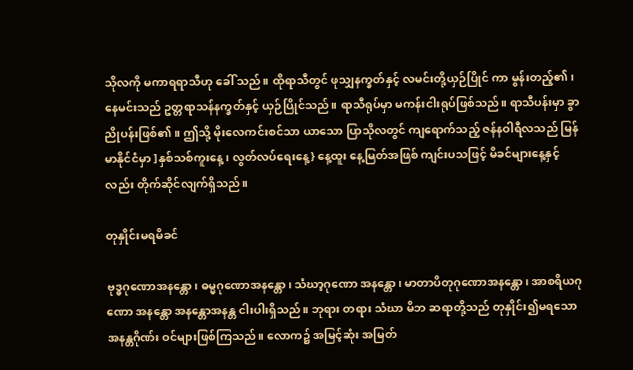သိုလကို မကာရရာသီဟု ခေါ် သည်။ ထိုရာသီတွင် ဖုသျှနက္ခတ်နှင့် လမင်းတို့ယှဉ်ပြိုင် ကာ မွန်းတည့်၏၊ နေမင်းသည် ဥတ္တရာသန်နက္ခတ်နှင့် ယှဉ်ပြိုင်သည်။ ရာသီရုပ်မှာ မကန်းငါးရုပ်ဖြစ်သည်။ ရာသီပန်းမှာ ခွာညိုပန်းဖြစ်၏။ ဤသို့ မိုးလေကင်းစင်သာ ယာသော ပြာသိုလတွင် ကျရောက်သည့် ဇန်နဝါရီလသည် မြန်မာနိုင်ငံမှာ ]နှစ်သစ်ကူးနေ့၊ လွတ်လပ်ရေးနေ့} နေ့ထူး နေ့မြတ်အဖြစ် ကျင်းပသဖြင့် မိခင်များနေ့နှင့်လည်း တိုက်ဆိုင်လျက်ရှိသည်။

တုနှိုင်းမရမိခင်

ဗုဒ္ဓဂုဏောအနန္တော၊ ဓမ္မဂုဏောအနန္တော၊ သံဃာ့ဂုဏော အနန္တော၊ မာတာပိတုဂုဏောအနန္တော၊ အာစရိယဂုဏော အနန္တော အနန္တောအနန္တ ငါးပါးရှိသည်။ ဘုရား တရား သံဃာ မိဘ ဆရာတို့သည် တုနှိုင်း၍မရသော အနန္တဂိုဏ်း ဝင်များဖြစ်ကြသည်။ လောက၌ အမြင့်ဆုံး အမြတ်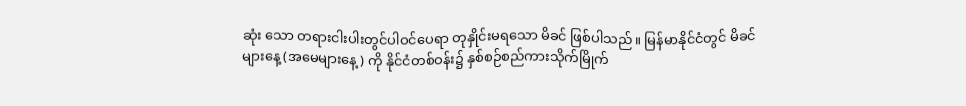ဆုံး သော တရားငါးပါးတွင်ပါဝင်ပေရာ တုနှိုင်းမရသော မိခင် ဖြစ်ပါသည်။ မြန်မာနိုင်ငံတွင် မိခင်များနေ့ (အမေများနေ့) ကို နိုင်ငံတစ်ဝန်း၌ နှစ်စဉ်စည်ကားသိုက်မြိုက်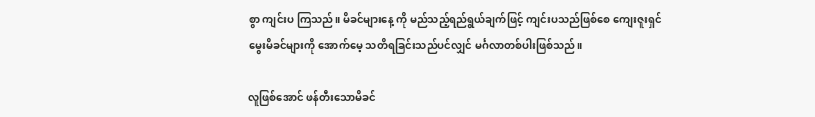စွာ ကျင်းပ ကြသည်။ မိခင်များနေ့ ကို မည်သည့်ရည်ရွယ်ချက်ဖြင့် ကျင်းပသည်ဖြစ်စေ ကျေးဇူးရှင်မွေးမိခင်များကို အောက်မေ့ သတိရခြင်းသည်ပင်လျှင် မင်္ဂလာတစ်ပါးဖြစ်သည်။

လူဖြစ်အောင် ဖန်တီးသောမိခင်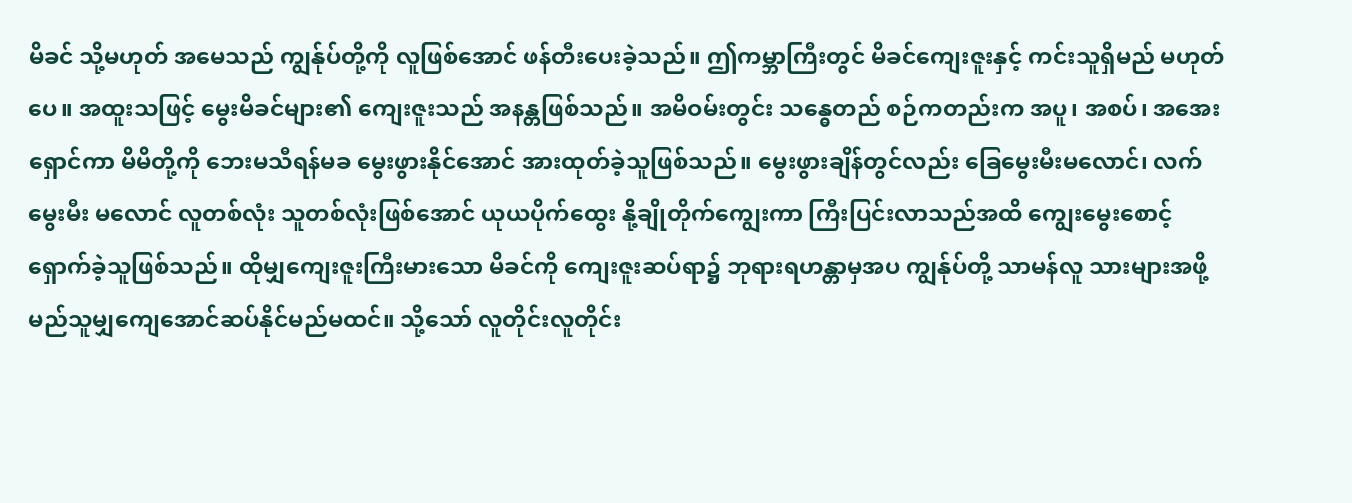မိခင် သို့မဟုတ် အမေသည် ကျွန်ုပ်တို့ကို လူဖြစ်အောင် ဖန်တီးပေးခဲ့သည်။ ဤကမ္ဘာကြီးတွင် မိခင်ကျေးဇူးနှင့် ကင်းသူရှိမည် မဟုတ်ပေ။ အထူးသဖြင့် မွေးမိခင်များ၏ ကျေးဇူးသည် အနန္တဖြစ်သည်။ အမိဝမ်းတွင်း သန္ဓေတည် စဉ်ကတည်းက အပူ၊ အစပ်၊ အအေးရှောင်ကာ မိမိတို့ကို ဘေးမသီရန်မခ မွေးဖွားနိုင်အောင် အားထုတ်ခဲ့သူဖြစ်သည်။ မွေးဖွားချိန်တွင်လည်း ခြေမွေးမီးမလောင်၊ လက်မွေးမီး မလောင် လူတစ်လုံး သူတစ်လုံးဖြစ်အောင် ယုယပိုက်ထွေး နို့ချိုတိုက်ကျွေးကာ ကြီးပြင်းလာသည်အထိ ကျွေးမွေးစောင့် ရှောက်ခဲ့သူဖြစ်သည်။ ထိုမျှကျေးဇူးကြီးမားသော မိခင်ကို ကျေးဇူးဆပ်ရာ၌ ဘုရားရဟန္တာမှအပ ကျွန်ုပ်တို့ သာမန်လူ သားများအဖို့ မည်သူမျှကျေအောင်ဆပ်နိုင်မည်မထင်။ သို့သော် လူတိုင်းလူတိုင်း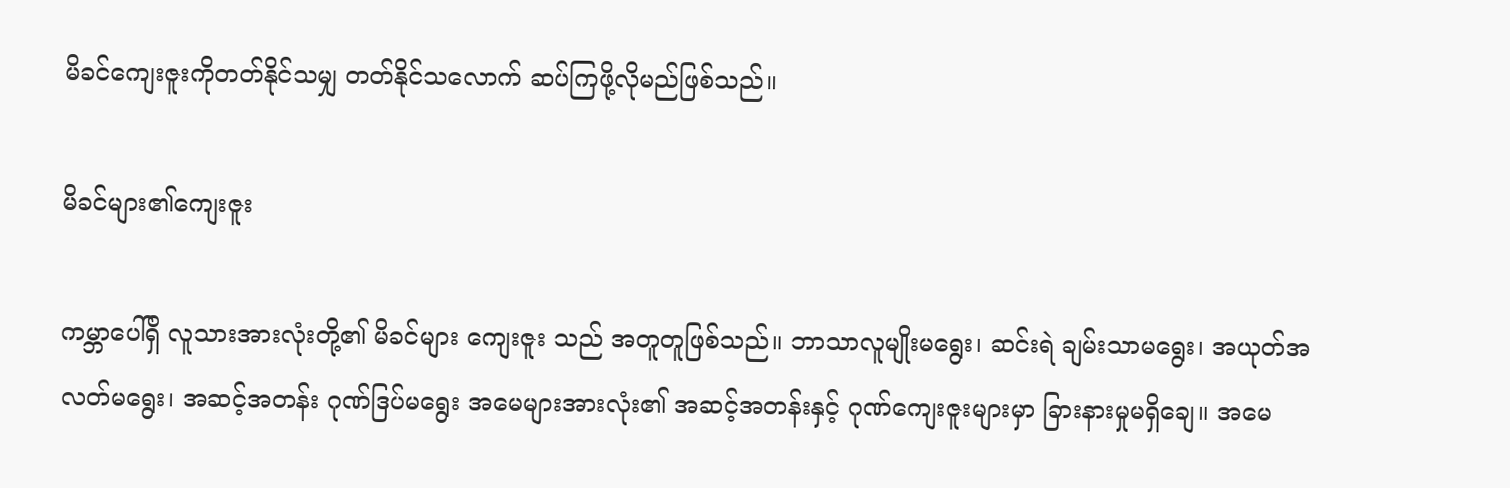မိခင်ကျေးဇူးကိုတတ်နိုင်သမျှ တတ်နိုင်သလောက် ဆပ်ကြဖို့လိုမည်ဖြစ်သည်။

မိခင်များ၏ကျေးဇူး

ကမ္ဘာပေါ်ရှိ လူသားအားလုံးတို့၏ မိခင်များ ကျေးဇူး သည် အတူတူဖြစ်သည်။ ဘာသာလူမျိုးမရွေး၊ ဆင်းရဲ ချမ်းသာမရွေး၊ အယုတ်အလတ်မရွေး၊ အဆင့်အတန်း ဂုဏ်ဒြပ်မရွေး အမေများအားလုံး၏ အဆင့်အတန်းနှင့် ဂုဏ်ကျေးဇူးများမှာ ခြားနားမှုမရှိချေ။ အမေ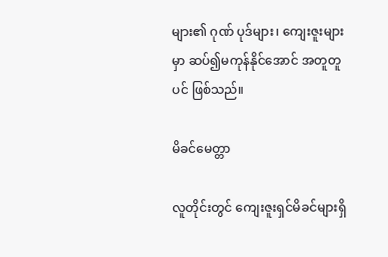များ၏ ဂုဏ် ပုဒ်များ၊ ကျေးဇူးများမှာ ဆပ်၍မကုန်နိုင်အောင် အတူတူ ပင် ဖြစ်သည်။

မိခင်မေတ္တာ

လူတိုင်းတွင် ကျေးဇူးရှင်မိခင်များရှိ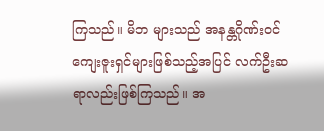ကြသည်။ မိဘ များသည် အနန္တဂိုဏ်းဝင်ကျေးဇူးရှင်များဖြစ်သည့်အပြင် လက်ဦးဆရာလည်းဖြစ်ကြသည်။ အ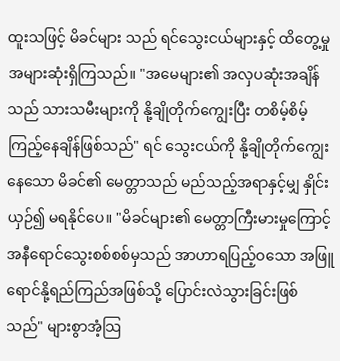ထူးသဖြင့် မိခင်များ သည် ရင်သွေးငယ်များနှင့် ထိတွေ့မှုအများဆုံးရှိကြသည်။ "အမေများ၏ အလှပဆုံးအချိန်သည် သားသမီးများကို နို့ချိုတိုက်ကျွေးပြီး တစိမ့်စိမ့်ကြည့်နေချိန်ဖြစ်သည်" ရင် သွေးငယ်ကို နို့ချိုတိုက်ကျွေးနေသော မိခင်၏ မေတ္တာသည် မည်သည့်အရာနှင့်မျှ နှိုင်းယှဉ်၍ မရနိုင်ပေ။ "မိခင်များ၏ မေတ္တာကြီးမားမှုကြောင့် အနီရောင်သွေးစစ်စစ်မှသည် အာဟာရပြည့်ဝသော အဖြူရောင်နို့ရည်ကြည်အဖြစ်သို့ ပြောင်းလဲသွားခြင်းဖြစ်သည်" များစွာအံ့သြ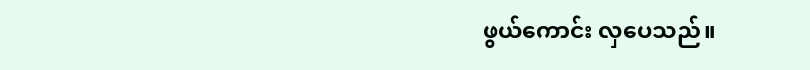ဖွယ်ကောင်း လှပေသည်။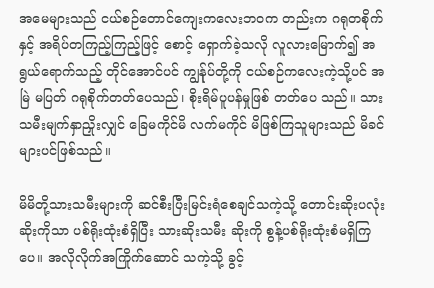အမေများသည် ငယ်စဉ်တောင်ကျေးကလေးဘဝက တည်းက ဂရုတစိုက်နှင့် အရိပ်တကြည့်ကြည့်ဖြင့် စောင့် ရှောက်ခဲ့သလို လူလားမြောက်၍ အရွယ်ရောက်သည့် တိုင်အောင်ပင် ကျွန်ုပ်တို့ကို ငယ်စဉ်ကလေးကဲ့သို့ပင် အမြဲ မပြတ် ဂရုစိုက်တတ်ပေသည်၊ စိုးရိမ်ပူပန်မှုဖြစ် တတ်ပေ သည်။ သားသမီးမျက်နှာညှိုးလျှင် ခြေမကိုင်မိ လက်မကိုင် မိဖြစ်ကြသူများသည် မိခင်များပင်ဖြစ်သည်။

မိမိတို့သားသမီးများကို ဆင်စီးပြီးမြင်းရံစေချင်သကဲ့သို့ တောင်းဆိုးပလုံးဆိုးကိုသာ ပစ်ရိုးထုံးစံရှိပြီး သားဆိုးသမီး ဆိုးကို စွန့်ပစ်ရိုးထုံးစံမရှိကြပေ။ အလိုလိုက်အကြိုက်ဆောင် သကဲ့သို့ ခွင့်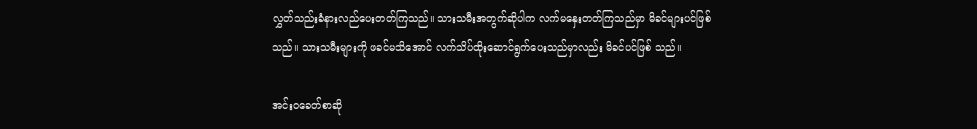လွှတ်သည်းခံနားလည်ပေးတတ်ကြသည်။ သားသမီးအတွက်ဆိုပါက လက်မနှေးတတ်ကြသည်မှာ မိခင်များပင်ဖြစ်သည်။ သားသမီးများကို ဖခင်မသိအောင် လက်သိပ်ထိုးဆောင်ရွက်ပေးသည်မှာလည်း မိခင်ပင်ဖြစ် သည်။

အင်းဝခေတ်စာဆို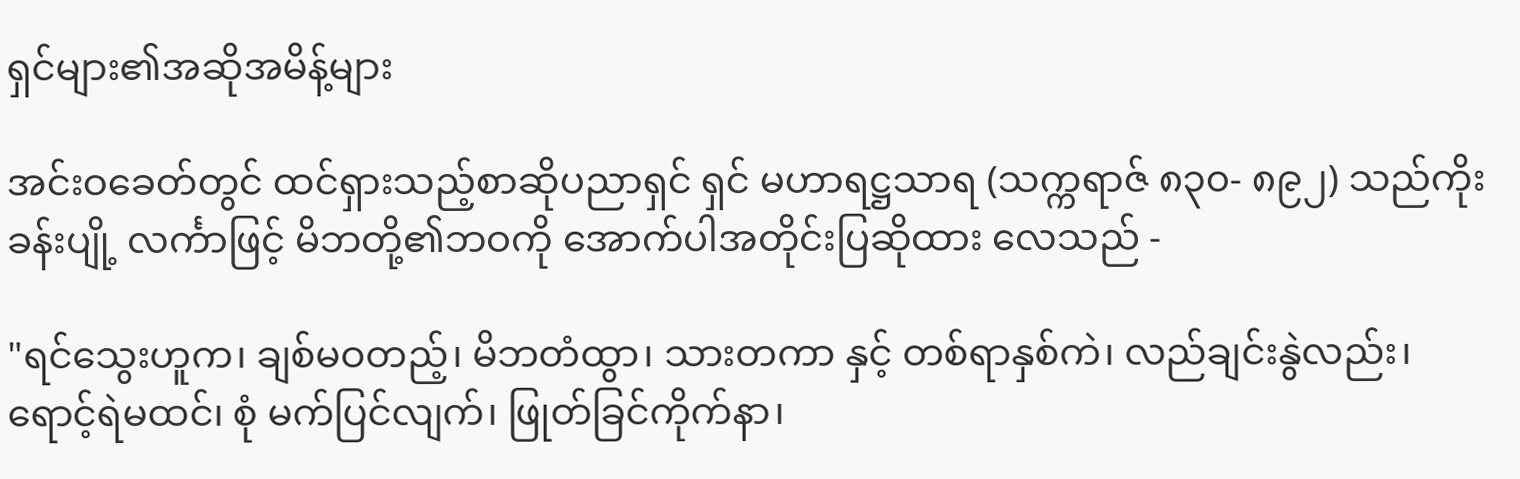ရှင်များ၏အဆိုအမိန့်များ

အင်းဝခေတ်တွင် ထင်ရှားသည့်စာဆိုပညာရှင် ရှင် မဟာရဋ္ဌသာရ (သက္ကရာဇ် ၈၃၀- ၈၉၂) သည်ကိုးခန်းပျို့ လင်္ကာဖြင့် မိဘတို့၏ဘဝကို အောက်ပါအတိုင်းပြဆိုထား လေသည် -

"ရင်သွေးဟူက၊ ချစ်မဝတည့်၊ မိဘတံထွာ၊ သားတကာ နှင့် တစ်ရာနှစ်ကဲ၊ လည်ချင်းနွဲလည်း၊ ရောင့်ရဲမထင်၊ စုံ မက်ပြင်လျက်၊ ဖြုတ်ခြင်ကိုက်နာ၊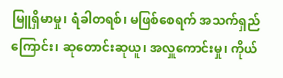မြူရှိမာမှု၊ ရံခါတရစ်၊ မဖြစ်စေရက် အသက်ရှည်ကြောင်း၊ ဆုတောင်းဆုယူ၊ အလှူကောင်းမှု၊ ကိုယ်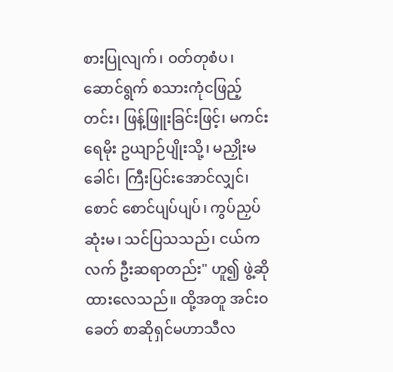စားပြုလျက်၊ ဝတ်တုစံပ၊ ဆောင်ရွက် စသားကုံငဖြည့်တင်း၊ ဖြန့်ဖြူးခြင်းဖြင့်၊ မကင်းရေမိုး ဥယျာဉ်ပျိုးသို့၊ မညှိုးမခေါင်၊ ကြီးပြင်းအောင်လျှင်၊ စောင် စောင်ပျပ်ပျပ်၊ ကွပ်ညှပ်ဆုံးမ၊ သင်ပြသသည်၊ ငယ်ကလက် ဦးဆရာတည်း" ဟူ၍ ဖွဲ့ဆိုထားလေသည်။ ထို့အတူ အင်းဝခေတ် စာဆိုရှင်မဟာသီလ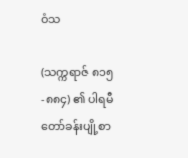ဝံသ

(သက္ကရာဇ် ၈၁၅-၈၈၄) ၏ ပါရမီတော်ခန်းပျို့စာ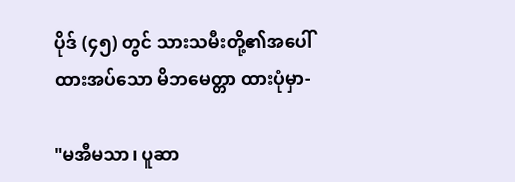ပိုဒ် (၄၅) တွင် သားသမီးတို့၏အပေါ်ထားအပ်သော မိဘမေတ္တာ ထားပုံမှာ-

"မအီမသာ၊ ပူဆာ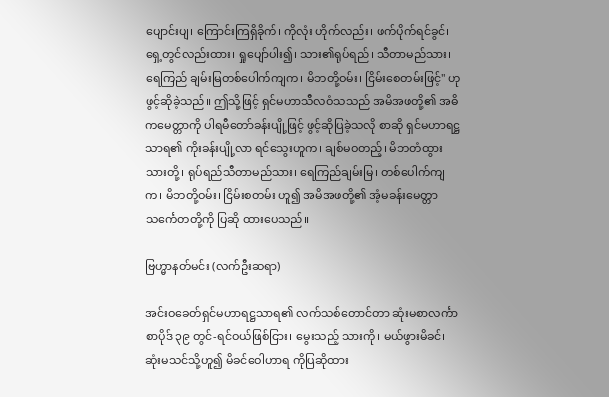ပျောင်းပျ၊ ကြောင်းကြရှိခိုက်၊ ကိုလုံး ဟိုက်လည်း၊ ဖက်ပိုက်ရင်ခွင်၊ ရှေ့တွင်လည်းထား၊ ရှုပျော်ပါး၍၊ သား၏ရုပ်ရည်၊ သီတာမည်သား၊ ရေကြည် ချမ်းမြတစ်ပေါက်ကျက၊ မိဘတို့ဝမ်း၊ ငြိမ်းစေတမ်းဖြင့်" ဟု ဖွင့်ဆိုခဲ့သည်။ ဤသို့ဖြင့် ရှင်မဟာသီလဝံသသည် အမိအဖတို့၏ အဓိကမေတ္တာကို ပါရမီတော်ခန်းပျို့ဖြင့် ဖွင့်ဆိုပြခဲ့သလို စာဆို ရှင်မဟာရဋ္ဌသာရ၏ ကိုးခန်းပျို့လာ ရင်သွေးဟူက၊ ချစ်မဝတည့်၊ မိဘတံထွားသားတို့၊ ရုပ်ရည်သီတာမည်သား၊ ရေကြည်ချမ်းမြ၊ တစ်ပေါက်ကျက၊ မိဘတို့ဝမ်း၊ ငြိမ်းစတမ်း ဟူ၍ အမိအဖတို့၏ အံ့မခန်းမေတ္တာသင်္ကေတတို့ကို ပြဆို ထားပေသည်။

ဗြဟ္မာနတ်မင်း (လက်ဦးဆရာ)

အင်းဝခေတ်ရှင်မဟာရဋ္ဌသာရ၏ လက်သစ်တောင်တာ ဆုံးမစာလင်္ကာစာပိုဒ် ၃၉ တွင်-ရင်ဝယ်ဖြစ်ငြား၊ မွေးသည့် သားကို၊ မယ်ဖွားမိခင်၊ ဆုံးမသင်သို့ဟူ၍ မိခင်ဝေါဟာရ ကိုပြဆိုထား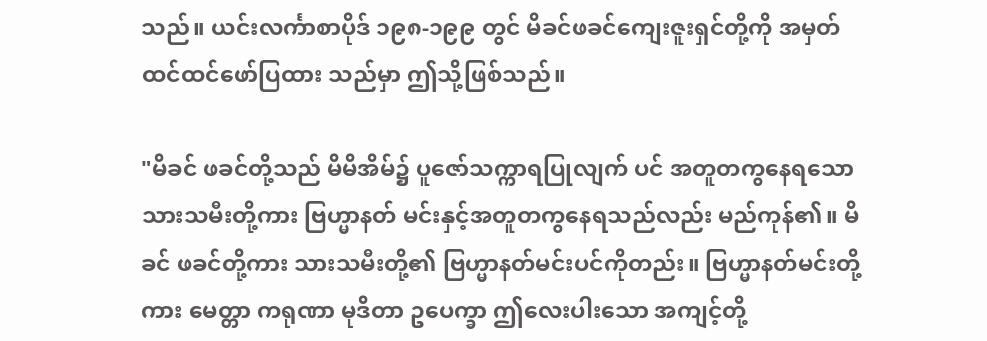သည်။ ယင်းလင်္ကာစာပိုဒ် ၁၉၈-၁၉၉ တွင် မိခင်ဖခင်ကျေးဇူးရှင်တို့ကို အမှတ်ထင်ထင်ဖော်ပြထား သည်မှာ ဤသို့ဖြစ်သည်။

"မိခင် ဖခင်တို့သည် မိမိအိမ်၌ ပူဇော်သက္ကာရပြုလျက် ပင် အတူတကွနေရသော သားသမီးတို့ကား ဗြဟ္မာနတ် မင်းနှင့်အတူတကွနေရသည်လည်း မည်ကုန်၏။ မိခင် ဖခင်တို့ကား သားသမီးတို့၏ ဗြဟ္မာနတ်မင်းပင်ကိုတည်း။ ဗြဟ္မာနတ်မင်းတို့ကား မေတ္တာ ကရုဏာ မုဒိတာ ဥပေက္ခာ ဤလေးပါးသော အကျင့်တို့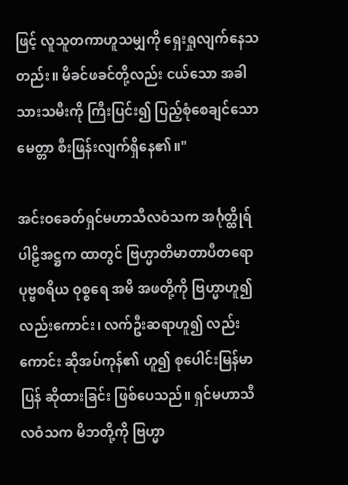ဖြင့် လူသူတကာဟူသမျှကို ရှေးရှုလျက်နေသတည်း။ မိခင်ဖခင်တို့လည်း ငယ်သော အခါ သားသမီးကို ကြီးပြင်း၍ ပြည့်စုံစေချင်သော မေတ္တာ စီးဖြန်းလျက်ရှိနေ၏။"

အင်းဝခေတ်ရှင်မဟာသီလဝံသက အင်္ဂုတ္ထိုရ်ပါဠိအဋ္ဌက ထာတွင် ဗြဟ္မာတိမာတာပီတရော ပုဗ္ဗစရိယ ဝုစ္စရေ အမိ အဖတို့ကို ဗြဟ္မာဟူ၍လည်းကောင်း၊ လက်ဦးဆရာဟူ၍ လည်းကောင်း ဆိုအပ်ကုန်၏ ဟူ၍ စုပေါင်းမြန်မာပြန် ဆိုထားခြင်း ဖြစ်ပေသည်။ ရှင်မဟာသီလဝံသက မိဘတို့ကို ဗြဟ္မာ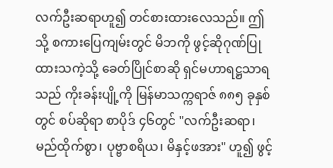လက်ဦးဆရာဟူ၍ တင်စားထားလေသည်။ ဤသို့ စကားပြေကျမ်းတွင် မိဘကို ဖွင့်ဆိုဂုဏ်ပြုထားသကဲ့သို့ ခေတ်ပြိုင်စာဆို ရှင်မဟာရဋ္ဌသာရသည် ကိုးခန်းပျို့ကို မြန်မာသက္ကရာဇ် ၈၈၅ ခုနှစ်တွင် စပ်ဆိုရာ စာပိုဒ် ၄၆တွင် "လက်ဦးဆရာ၊ မည်ထိုက်စွာ၊ ပုဗ္ဗာစရိယ၊ မိနှင့်ဖအား" ဟူ၍ ဖွင့်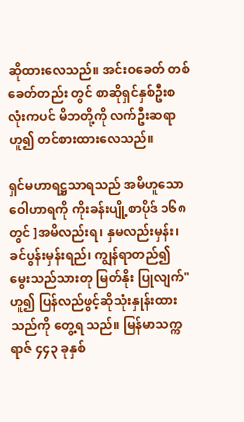ဆိုထားလေသည်။ အင်းဝခေတ် တစ်ခေတ်တည်း တွင် စာဆိုရှင်နှစ်ဦးစလုံးကပင် မိဘတို့ကို လက်ဦးဆရာ ဟူ၍ တင်စားထားလေသည်။

ရှင်မဟာရဋ္ဌသာရသည် အမိဟူသော ဝေါဟာရကို ကိုးခန်းပျို့စာပိုဒ် ၁၆၈ တွင် ]အမိလည်းရ၊ နှမလည်းမှန်း၊ ခင်ပွန်းမှန်းရည်၊ ကျွန်ရာတည်၍ မွေးသည်သားတု မြတ်နိုး ပြုလျက်" ဟူ၍ ပြန်လည်ဖွင့်ဆိုသုံးနှုန်းထားသည်ကို တွေ့ရ သည်။ မြန်မာသက္ကရာဇ် ၄၄၃ ခုနှစ်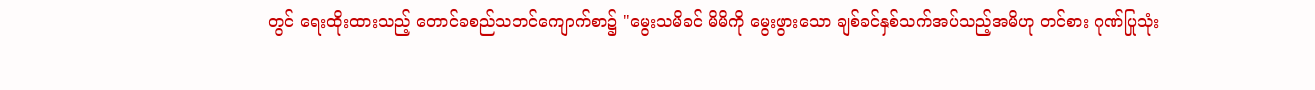တွင် ရေးထိုးထားသည့် တောင်ခစည်သဘင်ကျောက်စာ၌ "မွေးသမိခင် မိမိကို မွေးဖွားသော ချစ်ခင်နှစ်သက်အပ်သည့်အမိဟု တင်စား ဂုဏ်ပြုသုံး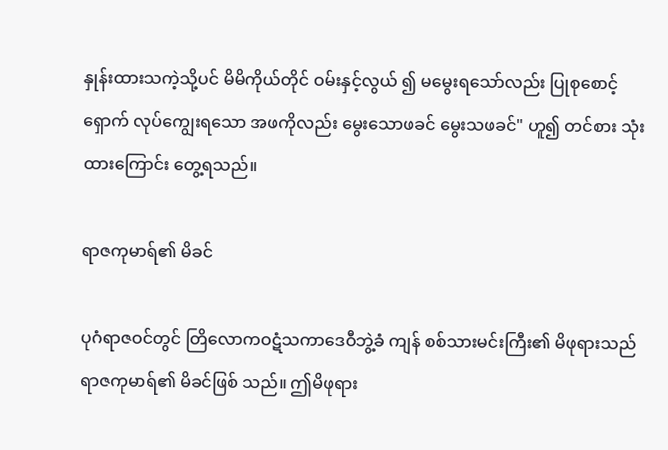နှုန်းထားသကဲ့သို့ပင် မိမိကိုယ်တိုင် ဝမ်းနှင့်လွယ် ၍ မမွေးရသော်လည်း ပြုစုစောင့်ရှောက် လုပ်ကျွေးရသော အဖကိုလည်း မွေးသောဖခင် မွေးသဖခင်" ဟူ၍ တင်စား သုံးထားကြောင်း တွေ့ရသည်။

ရာဇကုမာရ်၏ မိခင်

ပုဂံရာဇဝင်တွင် တြိလောကဝဋံသကာဒေဝီဘွဲ့ခံ ကျန် စစ်သားမင်းကြီး၏ မိဖုရားသည် ရာဇကုမာရ်၏ မိခင်ဖြစ် သည်။ ဤမိဖုရား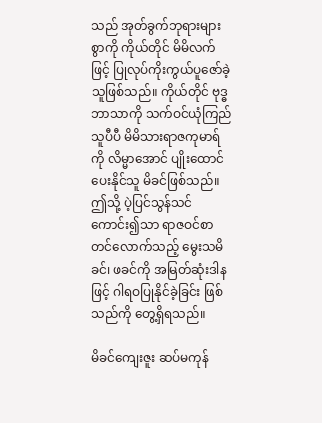သည် အုတ်ခွက်ဘုရားများစွာကို ကိုယ်တိုင် မိမိလက်ဖြင့် ပြုလုပ်ကိုးကွယ်ပူဇော်ခဲ့သူဖြစ်သည်။ ကိုယ်တိုင် ဗုဒ္ဓဘာသာကို သက်ဝင်ယုံကြည်သူပီပီ မိမိသားရာဇကုမာရ်ကို လိမ္မာအောင် ပျိုးထောင်ပေးနိုင်သူ မိခင်ဖြစ်သည်။ ဤသို့ ပဲ့ပြင်သွန်သင်ကောင်း၍သာ ရာဇဝင်စာတင်လောက်သည့် မွေးသမိခင်၊ ဖခင်ကို အမြတ်ဆုံးဒါနဖြင့် ဂါရဝပြုနိုင်ခဲ့ခြင်း ဖြစ်သည်ကို တွေ့ရှိရသည်။

မိခင်ကျေးဇူး ဆပ်မကုန်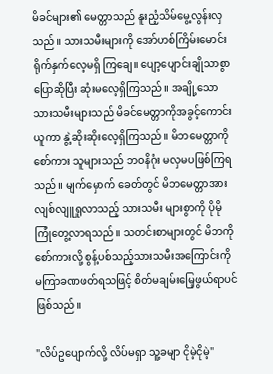မိခင်များ၏ မေတ္တာသည် နူးညံ့သိမ်မွေ့လွန်းလှသည်။ သားသမီးများကို အော်ဟစ်ကြိမ်းမောင်း ရိုက်နှက်လေ့မရှိ ကြချေ။ ပျော့ပျောင်းချိုသာစွာပြောဆိုပြီး ဆုံးမလေ့ရှိကြသည်။ အချို့သောသားသမီးများသည် မိခင်မေတ္တာကိုအခွင့်ကောင်း ယူကာ နွဲ့ဆိုးဆိုးလေ့ရှိကြသည်။ မိဘမေတ္တာကို စော်ကား သူများသည် ဘဝနိဂုံး မလှမပဖြစ်ကြရသည်။ မျက်မှောက် ခေတ်တွင် မိဘမေတ္တာအား လျစ်လျူရှုလာသည့် သားသမီး များစွာကို ပိုမိုကြုံတွေ့လာရသည်။ သတင်းစာများတွင် မိဘကိုစော်ကားလို့ စွန့်ပစ်သည့်သားသမီးအကြောင်းကို မကြာခဏဖတ်ရသဖြင့် စိတ်မချမ်းမြေ့ဖွယ်ရာပင်ဖြစ်သည်။

"လိပ်ဥပျောက်လို့ လိပ်မရှာ သူ့ခမျာ ငိုမဲ့ငိုမဲ့"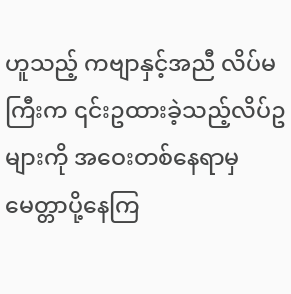ဟူသည့် ကဗျာနှင့်အညီ လိပ်မကြီးက ၎င်းဥထားခဲ့သည့်လိပ်ဥများကို အဝေးတစ်နေရာမှ မေတ္တာပို့နေကြ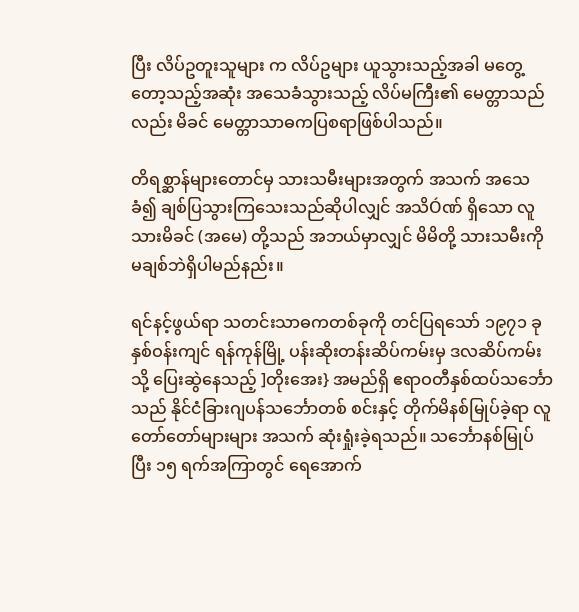ပြီး လိပ်ဥတူးသူများ က လိပ်ဥများ ယူသွားသည့်အခါ မတွေ့တော့သည့်အဆုံး အသေခံသွားသည့် လိပ်မကြီး၏ မေတ္တာသည်လည်း မိခင် မေတ္တာသာဓကပြစရာဖြစ်ပါသည်။

တိရစ္ဆာန်များတောင်မှ သားသမီးများအတွက် အသက် အသေခံ၍ ချစ်ပြသွားကြသေးသည်ဆိုပါလျှင် အသိÓဏ် ရှိသော လူသားမိခင် (အမေ) တို့သည် အဘယ်မှာလျှင် မိမိတို့ သားသမီးကို မချစ်ဘဲရှိပါမည်နည်း။

ရင်နင့်ဖွယ်ရာ သတင်းသာဓကတစ်ခုကို တင်ပြရသော် ၁၉၇၁ ခုနှစ်ဝန်းကျင် ရန်ကုန်မြို့ ပန်းဆိုးတန်းဆိပ်ကမ်းမှ ဒလဆိပ်ကမ်းသို့ ပြေးဆွဲနေသည့် ]တိုးအေး} အမည်ရှိ ဧရာဝတီနှစ်ထပ်သင်္ဘောသည် နိုင်ငံခြားဂျပန်သင်္ဘောတစ် စင်းနှင့် တိုက်မိနစ်မြုပ်ခဲ့ရာ လူတော်တော်များများ အသက် ဆုံးရှုံးခဲ့ရသည်။ သင်္ဘောနစ်မြုပ်ပြီး ၁၅ ရက်အကြာတွင် ရေအောက်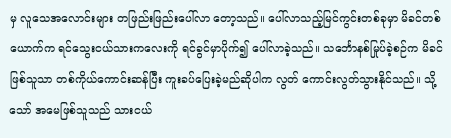မှ လူသေအလောင်းများ တဖြည်းဖြည်းပေါ်လာ တော့သည်။ ပေါ်လာသည့်မြင်ကွင်းတစ်ခုမှာ မိခင်တစ် ယောက်က ရင်သွေးငယ်သားကလေးကို ရင်ခွင်မှာပိုက်၍ ပေါ်လာခဲ့သည်။ သင်္ဘောနစ်မြုပ်ခဲ့စဉ်က မိခင်ဖြစ်သူသာ တစ်ကိုယ်ကောင်းဆန်ပြီး ကူးခပ်ပြေးခဲ့မည်ဆိုပါက လွတ် ကောင်းလွတ်သွားနိုင်သည်။ သို့သော် အမေဖြစ်သူသည် သားငယ်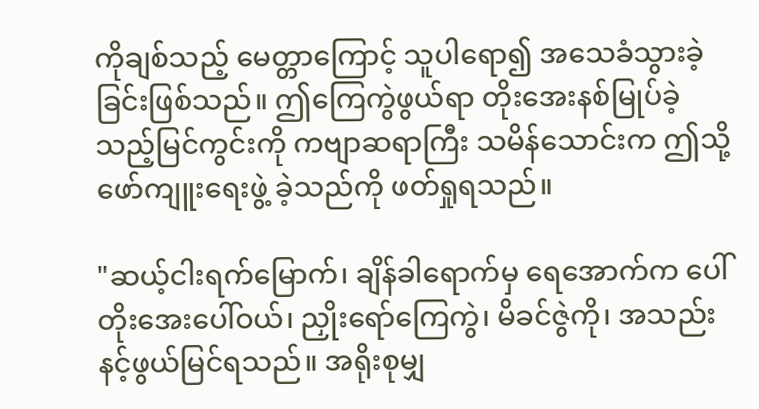ကိုချစ်သည့် မေတ္တာကြောင့် သူပါရော၍ အသေခံသွားခဲ့ခြင်းဖြစ်သည်။ ဤကြေကွဲဖွယ်ရာ တိုးအေးနစ်မြုပ်ခဲ့သည့်မြင်ကွင်းကို ကဗျာဆရာကြီး သမိန်သောင်းက ဤသို့ ဖော်ကျူးရေးဖွဲ့ ခဲ့သည်ကို ဖတ်ရှုရသည်။

"ဆယ့်ငါးရက်မြောက်၊ ချိန်ခါရောက်မှ ရေအောက်က ပေါ် တိုးအေးပေါ်ဝယ်၊ ညှိုးရော်ကြေကွဲ၊ မိခင်ဇွဲကို၊ အသည်းနင့်ဖွယ်မြင်ရသည်။ အရိုးစုမျှ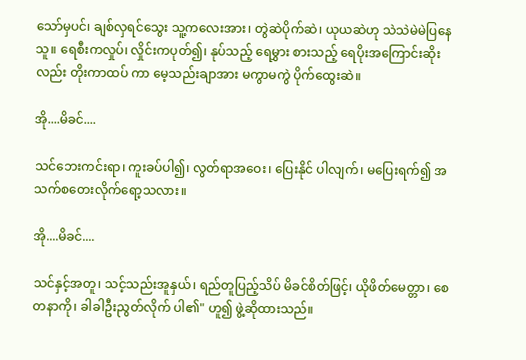သော်မှပင်၊ ချစ်လှရင်သွေး သူ့ကလေးအား၊ တွဲဆဲပိုက်ဆဲ၊ ယုယဆဲဟု သဲသဲမဲမဲပြနေသူ။ ရေစီးကလှုပ်၊ လှိုင်းကပုတ်၍၊ နုပ်သည့် ရေမွှား စားသည့် ရေပိုးအကြောင်းဆိုးလည်း တိုးကာထပ် ကာ မေ့သည်းချာအား မကွာမကွဲ ပိုက်ထွေးဆဲ။

အို....မိခင်....

သင်ဘေးကင်းရာ၊ ကူးခပ်ပါ၍၊ လွတ်ရာအဝေး၊ ပြေးနိုင် ပါလျက်၊ မပြေးရက်၍ အသက်စတေးလိုက်ရော့သလား။

အို....မိခင်....

သင်နှင့်အတူ၊ သင့်သည်းအူနှယ်၊ ရည်တူပြည့်သိပ် မိခင်စိတ်ဖြင့်၊ ယိုဖိတ်မေတ္တာ၊ စေတနာကို၊ ခါခါဦးညွတ်လိုက် ပါ၏" ဟူ၍ ဖွဲ့ဆိုထားသည်။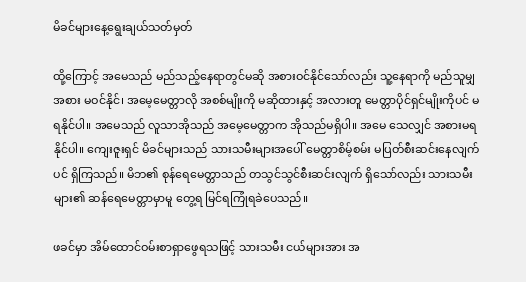မိခင်များနေ့ရွေးချယ်သတ်မှတ်

ထို့ကြောင့် အမေသည် မည်သည့်နေရာတွင်မဆို အစားဝင်နိုင်သော်လည်း သူ့နေရာကို မည်သူမျှ အစား မဝင်နိုင်၊ အမေ့မေတ္တာလို အစစ်မျိုးကို မဆိုထားနှင့် အလားတူ မေတ္တာပိုင်ရှင်မျိုးကိုပင် မရနိုင်ပါ။ အမေသည် လူသာအိုသည် အမေ့မေတ္တာက အိုသည်မရှိပါ။ အမေ သေလျှင် အစားမရနိုင်ပါ။ ကျေးဇူးရှင် မိခင်များသည် သားသမီးများအပေါ် မေတ္တာစိမ့်စမ်း မပြတ်စီးဆင်းနေလျက်ပင် ရှိကြသည်။ မိဘ၏ စုန်ရေမေတ္တာသည် တသွင်သွင်စီးဆင်းလျက် ရှိသော်လည်း သားသမီးများ၏ ဆန်ရေမေတ္တာမှာမူ တွေ့ရ မြင်ရကြုံရခဲပေသည်။

ဖခင်မှာ အိမ်ထောင်ဝမ်းစာရှာဖွေရသဖြင့် သားသမီး ငယ်များအား အ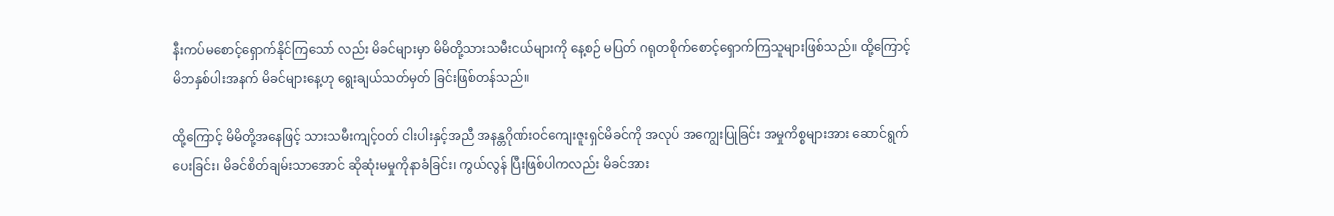နီးကပ်မစောင့်ရှောက်နိုင်ကြသော် လည်း မိခင်များမှာ မိမိတို့သားသမီးငယ်များကို နေ့စဉ် မပြတ် ဂရုတစိုက်စောင့်ရှောက်ကြသူများဖြစ်သည်။ ထို့ကြောင့် မိဘနှစ်ပါးအနက် မိခင်များနေ့ဟု ရွေးချယ်သတ်မှတ် ခြင်းဖြစ်တန်သည်။

ထို့ကြောင့် မိမိတို့အနေဖြင့် သားသမီးကျင့်ဝတ် ငါးပါးနှင့်အညီ အနန္တဂိုဏ်းဝင်ကျေးဇူးရှင်မိခင်ကို အလုပ် အကျွေးပြုခြင်း အမှုကိစ္စများအား ဆောင်ရွက်ပေးခြင်း၊ မိခင်စိတ်ချမ်းသာအောင် ဆိုဆုံးမမှုကိုနာခံခြင်း၊ ကွယ်လွန် ပြီးဖြစ်ပါကလည်း မိခင်အား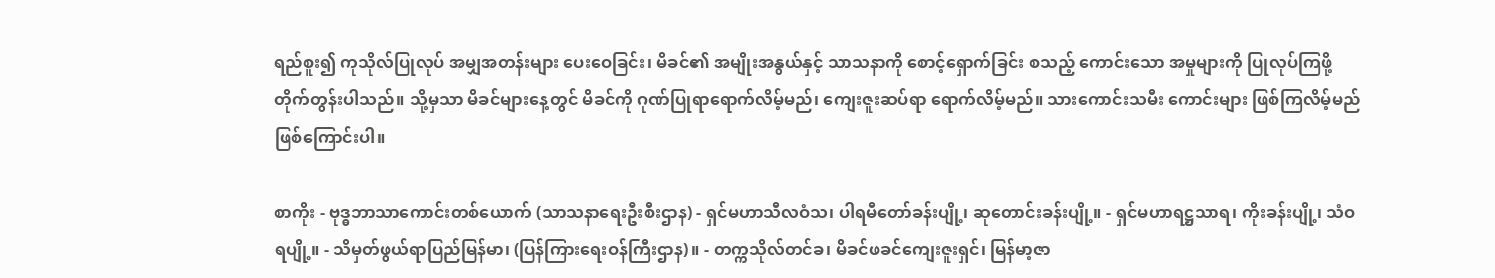ရည်စူး၍ ကုသိုလ်ပြုလုပ် အမျှအတန်းများ ပေးဝေခြင်း၊ မိခင်၏ အမျိုးအနွယ်နှင့် သာသနာကို စောင့်ရှောက်ခြင်း စသည့် ကောင်းသော အမှုများကို ပြုလုပ်ကြဖို့ တိုက်တွန်းပါသည်။ သို့မှသာ မိခင်များနေ့တွင် မိခင်ကို ဂုဏ်ပြုရာရောက်လိမ့်မည်၊ ကျေးဇူးဆပ်ရာ ရောက်လိမ့်မည်။ သားကောင်းသမီး ကောင်းများ ဖြစ်ကြလိမ့်မည်ဖြစ်ကြောင်းပါ။

စာကိုး - ဗုဒ္ဓဘာသာကောင်းတစ်ယောက် (သာသနာရေးဦးစီးဌာန) - ရှင်မဟာသီလဝံသ၊ ပါရမီတော်ခန်းပျို့၊ ဆုတောင်းခန်းပျို့။ - ရှင်မဟာရဋ္ဌသာရ၊ ကိုးခန်းပျို့၊ သံဝရပျို့။ - သိမှတ်ဖွယ်ရာပြည်မြန်မာ၊ (ပြန်ကြားရေးဝန်ကြီးဌာန)။ - တက္ကသိုလ်တင်ခ၊ မိခင်ဖခင်ကျေးဇူးရှင်၊ မြန်မာ့ဇာ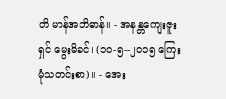တိ မာန်အဘိဓာန်။ - အနန္တကျေးဇူးရှင် မွေးမိခင်၊ (၁၀-၅--၂၀၁၅ ကြေးမုံသတင်းစာ)။ - အေး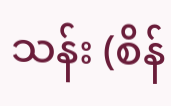သန်း (စိန်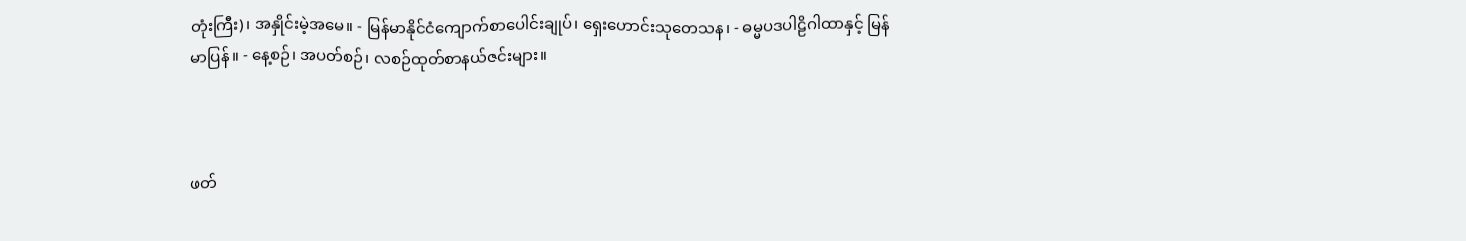တုံးကြီး)၊ အနှိုင်းမဲ့အမေ။ - မြန်မာနိုင်ငံကျောက်စာပေါင်းချုပ်၊ ရှေးဟောင်းသုတေသန၊ - ဓမ္မပဒပါဠိဂါထာနှင့် မြန်မာပြန်။ - နေ့စဉ်၊ အပတ်စဉ်၊ လစဉ်ထုတ်စာနယ်ဇင်းများ။



ဖတ်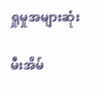ရှုမှုအများဆုံး

မီးအိမ်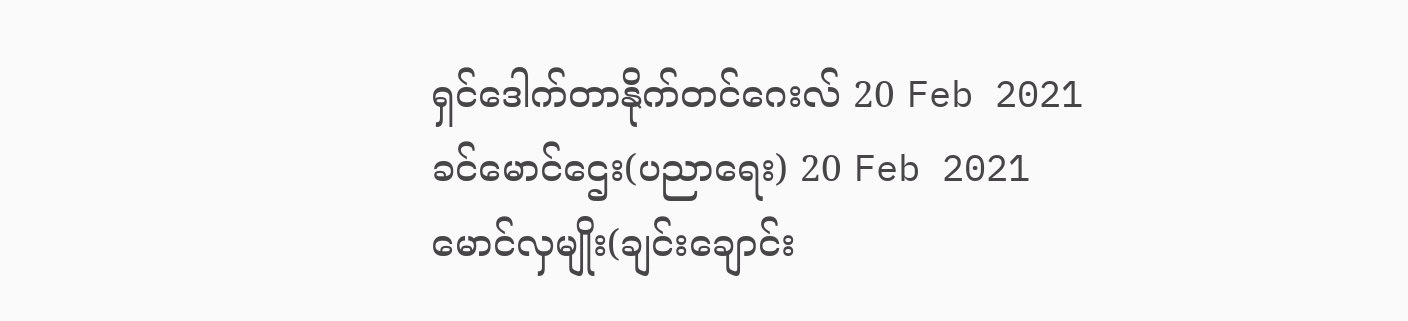ရှင်ဒေါက်တာနိုက်တင်ဂေးလ် 20 Feb 2021
ခင်မောင်ဌေး(ပညာရေး) 20 Feb 2021
မောင်လှမျိုး(ချင်းချောင်း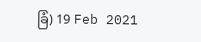ခြံ) 19 Feb 2021